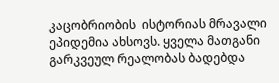კაცობრიობის  ისტორიას მრავალი ეპიდემია ახსოვს. ყველა მათგანი გარკვეულ რეალობას ბადებდა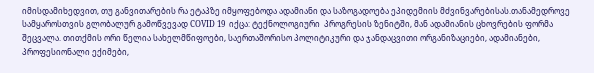იმისდამიხედვით, თუ განვითარების რა ეტაპზე იმყოფებოდა ადამიანი და საზოგადოება ეპიდემიის მძვინვარებისას.თანამედროვე სამყაროსთვის გლობალურ გამოწვევად COVID 19  იქცა: ტექნოლოგიური  პროგრესის ზენიტში, მან ადამიანის ცხოვრების ფორმა შეცვალა. თითქმის ორი წელია სახელმწიფოები, საერთაშორისო პოლიტიკური და ჯანდაცვითი ორგანიზაციები, ადამიანები, პროფესიონალი ექიმები,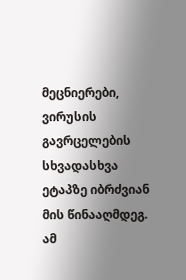მეცნიერები, ვირუსის გავრცელების სხვადასხვა ეტაპზე იბრძვიან მის წინააღმდეგ. ამ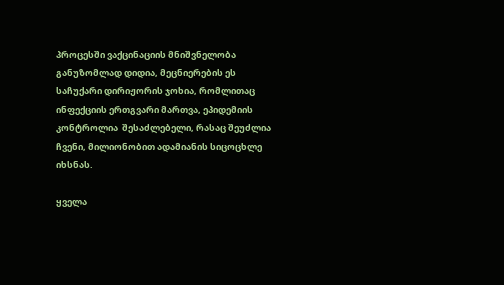პროცესში ვაქცინაციის მნიშვნელობა განუზომლად დიდია, მეცნიერების ეს საჩუქარი დირიჟორის ჯოხია, რომლითაც ინფექციის ერთგვარი მართვა, ეპიდემიის კონტროლია  შესაძლებელი, რასაც შეუძლია ჩვენი, მილიონობით ადამიანის სიცოცხლე იხსნას.

ყველა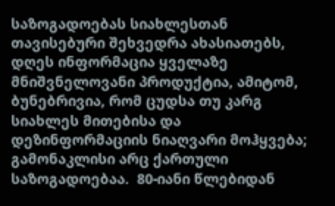საზოგადოებას სიახლესთან თავისებური შეხვედრა ახასიათებს, დღეს ინფორმაცია ყველაზე მნიშვნელოვანი პროდუქტია, ამიტომ, ბუნებრივია, რომ ცუდსა თუ კარგ სიახლეს მითებისა და დეზინფორმაციის ნიაღვარი მოჰყვება; გამონაკლისი არც ქართული საზოგადოებაა.  80-იანი წლებიდან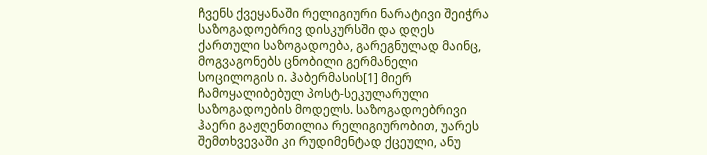ჩვენს ქვეყანაში რელიგიური ნარატივი შეიჭრა საზოგადოებრივ დისკურსში და დღეს ქართული საზოგადოება, გარეგნულად მაინც, მოგვაგონებს ცნობილი გერმანელი სოცილოგის ი. ჰაბერმასის[1] მიერ ჩამოყალიბებულ პოსტ-სეკულარული საზოგადოების მოდელს. საზოგადოებრივი ჰაერი გაჟღენთილია რელიგიურობით, უარეს შემთხვევაში კი რუდიმენტად ქცეული, ანუ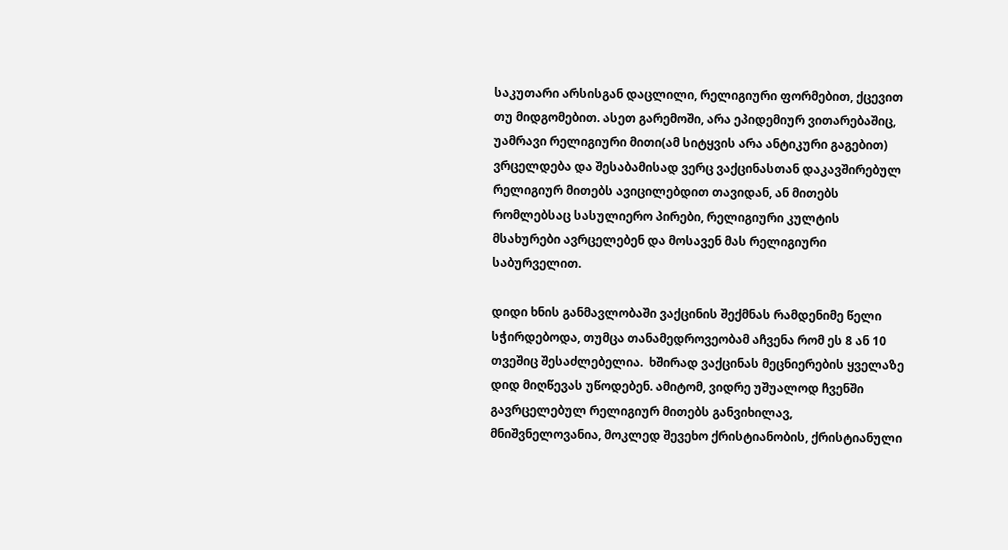საკუთარი არსისგან დაცლილი, რელიგიური ფორმებით, ქცევით თუ მიდგომებით. ასეთ გარემოში, არა ეპიდემიურ ვითარებაშიც, უამრავი რელიგიური მითი(ამ სიტყვის არა ანტიკური გაგებით) ვრცელდება და შესაბამისად ვერც ვაქცინასთან დაკავშირებულ რელიგიურ მითებს ავიცილებდით თავიდან, ან მითებს რომლებსაც სასულიერო პირები, რელიგიური კულტის მსახურები ავრცელებენ და მოსავენ მას რელიგიური საბურველით.

დიდი ხნის განმავლობაში ვაქცინის შექმნას რამდენიმე წელი სჭირდებოდა, თუმცა თანამედროვეობამ აჩვენა რომ ეს 8 ან 10 თვეშიც შესაძლებელია.  ხშირად ვაქცინას მეცნიერების ყველაზე დიდ მიღწევას უწოდებენ. ამიტომ, ვიდრე უშუალოდ ჩვენში გავრცელებულ რელიგიურ მითებს განვიხილავ, მნიშვნელოვანია, მოკლედ შევეხო ქრისტიანობის, ქრისტიანული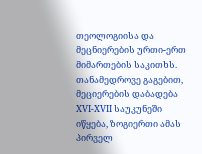თეოლოგიისა და მეცნიერების ურთი-ერთ მიმართების საკითხს.  თანამედროვე გაგებით, მეციერების დაბადება XVI-XVII საუკუნეში იწყება, ზოგიერთი ამას პირველ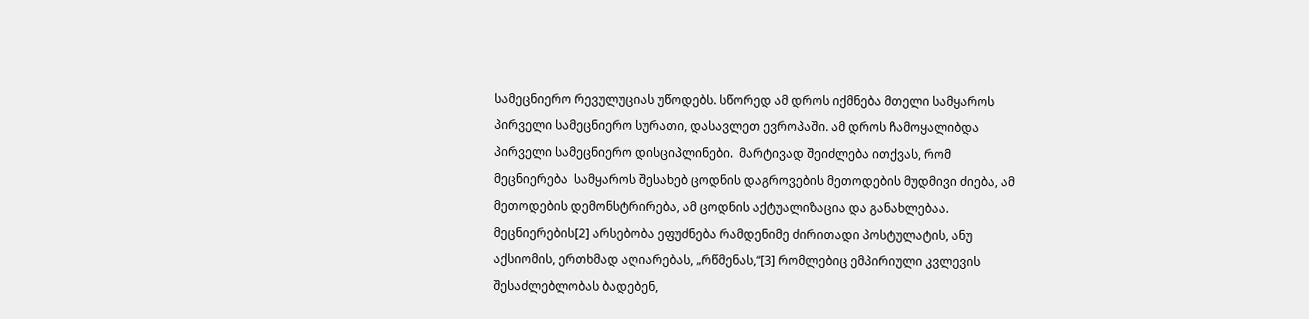სამეცნიერო რევულუციას უწოდებს. სწორედ ამ დროს იქმნება მთელი სამყაროს პირველი სამეცნიერო სურათი, დასავლეთ ევროპაში. ამ დროს ჩამოყალიბდა პირველი სამეცნიერო დისციპლინები.  მარტივად შეიძლება ითქვას, რომ მეცნიერება  სამყაროს შესახებ ცოდნის დაგროვების მეთოდების მუდმივი ძიება, ამ მეთოდების დემონსტრირება, ამ ცოდნის აქტუალიზაცია და განახლებაა.  მეცნიერების[2] არსებობა ეფუძნება რამდენიმე ძირითადი პოსტულატის, ანუ აქსიომის, ერთხმად აღიარებას, „რწმენას,“[3] რომლებიც ემპირიული კვლევის შესაძლებლობას ბადებენ,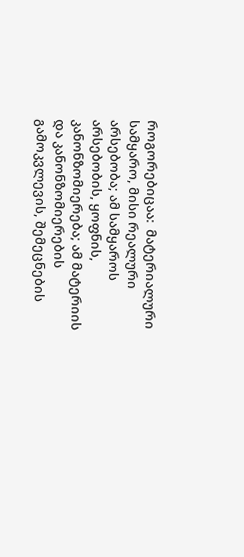როგორებიცაა:  მატერიალური სამყარო, მისი რეალური არსებობა; ამ სამყაროს არსებობის, ყოფნის, კანონზომიერება; ამ მატერიის და კანონზომიერების გამოკვლევის, შემეცნების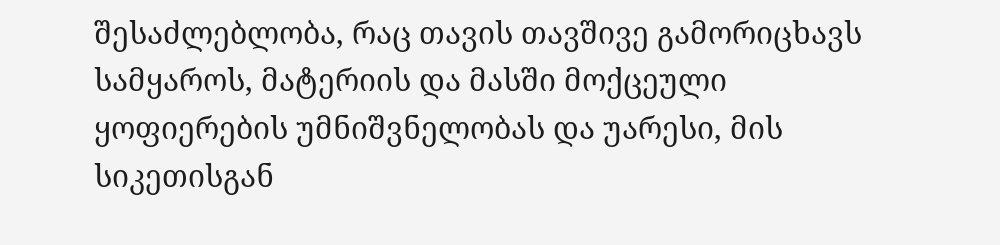შესაძლებლობა, რაც თავის თავშივე გამორიცხავს სამყაროს, მატერიის და მასში მოქცეული ყოფიერების უმნიშვნელობას და უარესი, მის სიკეთისგან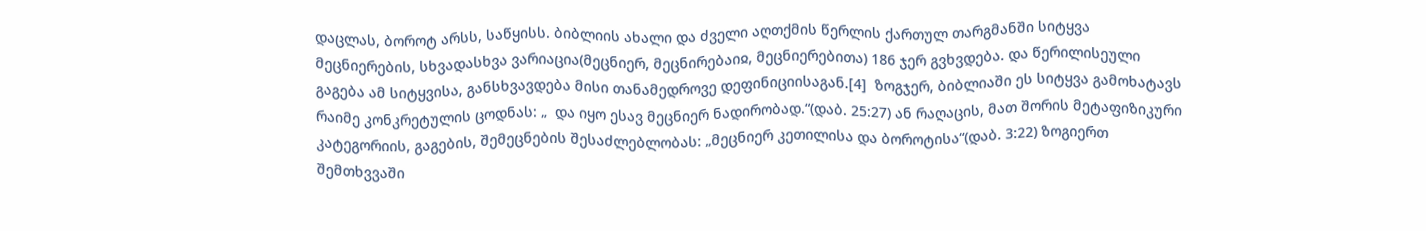დაცლას, ბოროტ არსს, საწყისს. ბიბლიის ახალი და ძველი აღთქმის წერლის ქართულ თარგმანში სიტყვა მეცნიერების, სხვადასხვა ვარიაცია(მეცნიერ, მეცნირებაიჲ, მეცნიერებითა) 186 ჯერ გვხვდება. და წერილისეული გაგება ამ სიტყვისა, განსხვავდება მისი თანამედროვე დეფინიციისაგან.[4]  ზოგჯერ, ბიბლიაში ეს სიტყვა გამოხატავს რაიმე კონკრეტულის ცოდნას: „  და იყო ესავ მეცნიერ ნადირობად.“(დაბ. 25:27) ან რაღაცის, მათ შორის მეტაფიზიკური კატეგორიის, გაგების, შემეცნების შესაძლებლობას: „მეცნიერ კეთილისა და ბოროტისა“(დაბ. 3:22) ზოგიერთ შემთხვვაში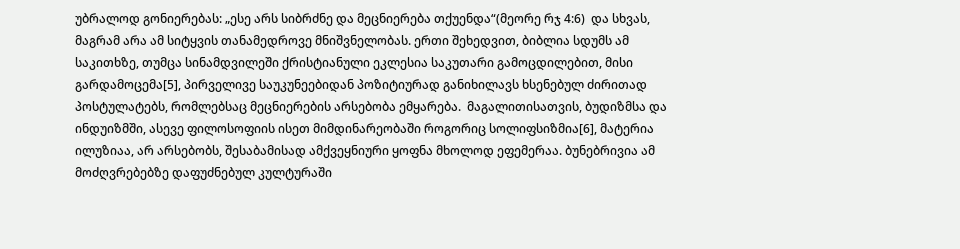უბრალოდ გონიერებას: „ესე არს სიბრძნე და მეცნიერება თქუენდა“(მეორე რჯ 4:6)  და სხვას, მაგრამ არა ამ სიტყვის თანამედროვე მნიშვნელობას. ერთი შეხედვით, ბიბლია სდუმს ამ საკითხზე, თუმცა სინამდვილეში ქრისტიანული ეკლესია საკუთარი გამოცდილებით, მისი გარდამოცემა[5], პირველივე საუკუნეებიდან პოზიტიურად განიხილავს ხსენებულ ძირითად პოსტულატებს, რომლებსაც მეცნიერების არსებობა ემყარება.  მაგალითისათვის, ბუდიზმსა და ინდუიზმში, ასევე ფილოსოფიის ისეთ მიმდინარეობაში როგორიც სოლიფსიზმია[6], მატერია ილუზიაა, არ არსებობს, შესაბამისად ამქვეყნიური ყოფნა მხოლოდ ეფემერაა. ბუნებრივია ამ მოძღვრებებზე დაფუძნებულ კულტურაში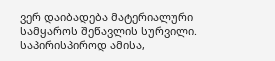ვერ დაიბადება მატერიალური სამყაროს შეწავლის სურვილი. საპირისპიროდ ამისა,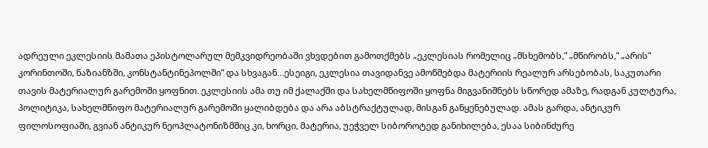ადრეული ეკლესიის მამათა ეპისტოლარულ მემკვიდრეობაში ვხვდებით გამოთქმებს „ეკლესიას რომელიც „მსხემობს,“ „მწირობს,“ „არის“ კორინთოში, ნაზიანზში, კონსტანტინეპოლში“ და სხვაგან…ესეიგი, ეკლესია თავიდანვე ამოწმებდა მატერიის რეალურ არსებობას, საკუთარი თავის მატერიალურ გარემოში ყოფნით. ეკლესიის ამა თუ იმ ქალაქში და სახელმწიფოში ყოფნა მიგვანიშნებს სწორედ ამაზე, რადგან კულტურა, პოლიტიკა, სახელმწიფო მატერიალურ გარემოში ყალიბდება და არა აბსტრაქტულად, მისგან განყენებულად. ამას გარდა, ანტიკურ ფილოსოფიაში, გვიან ანტიკურ ნეოპლატონიზმშიც კი, ხორცი, მატერია, უეჭველ სიბოროტედ განიხილება, ესაა სიბინძურე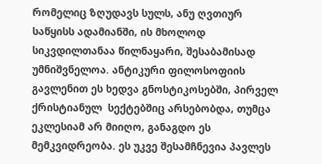რომელიც ზღუდავს სულს, ანუ ღვთიურ საწყისს ადამიანში, ის მხოლოდ სიკვდილთანაა წილნაყარი, შესაბამისად უმნიშვნელოა. ანტიკური ფილოსოფიის გავლენით ეს ხედვა გნოსტიკოსებში, პირველ ქრისტიანულ  სექტებშიც არსებობდა, თუმცა ეკლესიამ არ მიიღო, განაგდო ეს მემკვიდრეობა. ეს უკვე შესამჩნევია პავლეს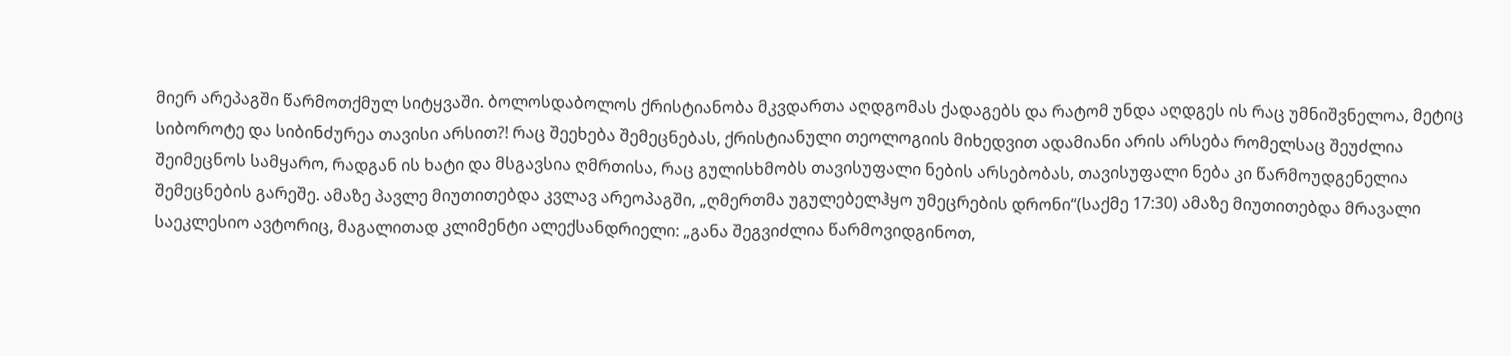მიერ არეპაგში წარმოთქმულ სიტყვაში. ბოლოსდაბოლოს ქრისტიანობა მკვდართა აღდგომას ქადაგებს და რატომ უნდა აღდგეს ის რაც უმნიშვნელოა, მეტიც სიბოროტე და სიბინძურეა თავისი არსით?! რაც შეეხება შემეცნებას, ქრისტიანული თეოლოგიის მიხედვით ადამიანი არის არსება რომელსაც შეუძლია შეიმეცნოს სამყარო, რადგან ის ხატი და მსგავსია ღმრთისა, რაც გულისხმობს თავისუფალი ნების არსებობას, თავისუფალი ნება კი წარმოუდგენელია შემეცნების გარეშე. ამაზე პავლე მიუთითებდა კვლავ არეოპაგში, „ღმერთმა უგულებელჰყო უმეცრების დრონი“(საქმე 17:30) ამაზე მიუთითებდა მრავალი საეკლესიო ავტორიც, მაგალითად კლიმენტი ალექსანდრიელი: „განა შეგვიძლია წარმოვიდგინოთ,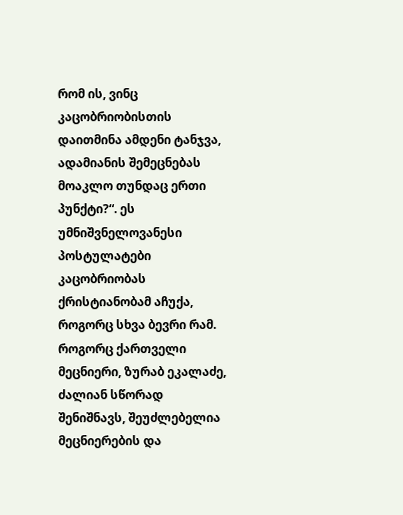რომ ის, ვინც კაცობრიობისთის დაითმინა ამდენი ტანჯვა, ადამიანის შემეცნებას მოაკლო თუნდაც ერთი პუნქტი?“. ეს უმნიშვნელოვანესი პოსტულატები კაცობრიობას ქრისტიანობამ აჩუქა, როგორც სხვა ბევრი რამ.  როგორც ქართველი მეცნიერი, ზურაბ ეკალაძე, ძალიან სწორად შენიშნავს, შეუძლებელია მეცნიერების და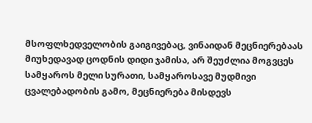მსოფლხედველობის გაიგივებაც, ვინაიდან მეცნიერებაას მიუხედავად ცოდნის დიდი ჯამისა, არ შეუძლია მოგვცეს სამყაროს მელი სურათი, სამყაროსავე მუდმივი ცვალებადობის გამო, მეცნიერება მისდევს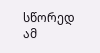სწორედ ამ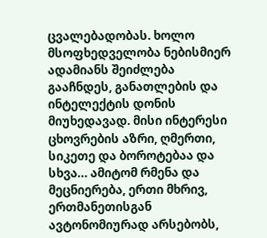ცვალებადობას. ხოლო მსოფხედველობა ნებისმიერ ადამიანს შეიძლება გააჩნდეს, განათლების და ინტელექტის დონის მიუხედავად. მისი ინტერესი ცხოვრების აზრი, ღმერთი, სიკეთე და ბოროტებაა და სხვა… ამიტომ რმენა და მეცნიერება, ერთი მხრივ, ერთმანეთისგან ავტონომიურად არსებობს,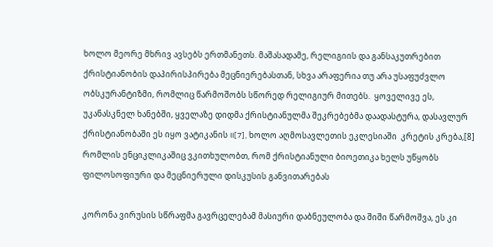ხოლო მეორე მხრივ ავსებს ერთმანეთს. მაშასადამე, რელიგიის და განსაკუთრებით ქრისტიანობის დაპირისპირება მეცნიერებასთან, სხვა არაფერია თუ არა უსაფუძვლო ობსკურანტიზმი, რომლიც წარმოშობს სწორედ რელიგიურ მითებს.  ყოველივე ეს, უკანასკნელ ხანებში, ყველაზე დიდმა ქრისტიანულმა შეკრებებმა დაადასტურა, დასავლურ ქრისტიანობაში ეს იყო ვატიკანის II[7], ხოლო აღმოსავლეთის ეკლესიაში  კრეტის კრება,[8] რომლის ენციკლიკაშიც ვკითხულობთ, რომ ქრისტიანული ბიოეთიკა ხელს უწყობს ფილოსოფიური და მეცნიერული დისკუსის განვითარებას

კორონა ვირუსის სწრაფმა გავრცელებამ მასიური დაბნეულობა და შიში წარმოშვა, ეს კი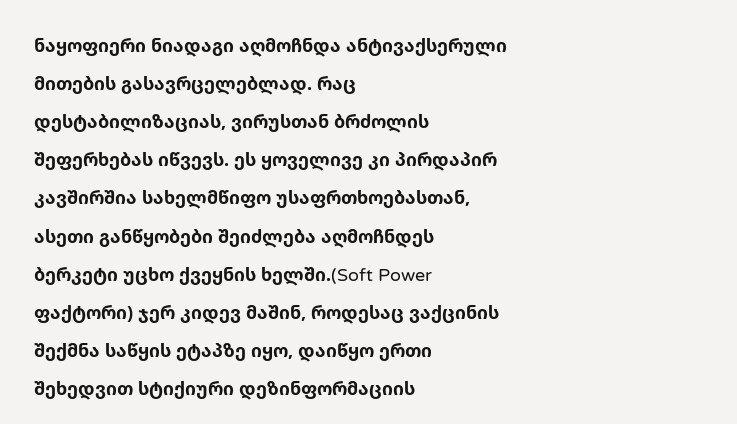ნაყოფიერი ნიადაგი აღმოჩნდა ანტივაქსერული მითების გასავრცელებლად. რაც დესტაბილიზაციას, ვირუსთან ბრძოლის შეფერხებას იწვევს. ეს ყოველივე კი პირდაპირ კავშირშია სახელმწიფო უსაფრთხოებასთან, ასეთი განწყობები შეიძლება აღმოჩნდეს ბერკეტი უცხო ქვეყნის ხელში.(Soft Power ფაქტორი) ჯერ კიდევ მაშინ, როდესაც ვაქცინის შექმნა საწყის ეტაპზე იყო, დაიწყო ერთი შეხედვით სტიქიური დეზინფორმაციის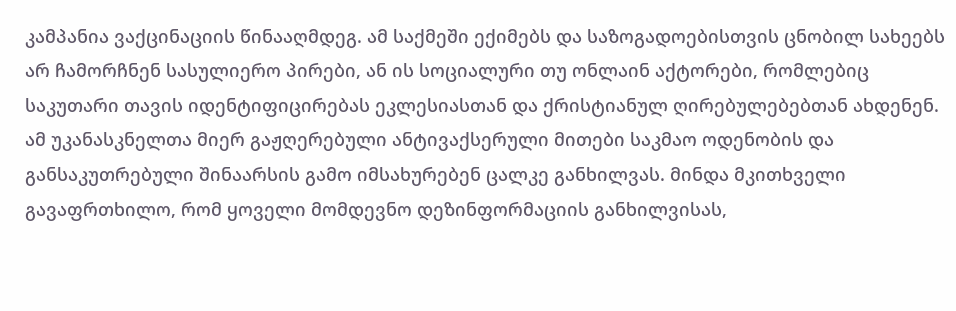კამპანია ვაქცინაციის წინააღმდეგ. ამ საქმეში ექიმებს და საზოგადოებისთვის ცნობილ სახეებს არ ჩამორჩნენ სასულიერო პირები, ან ის სოციალური თუ ონლაინ აქტორები, რომლებიც საკუთარი თავის იდენტიფიცირებას ეკლესიასთან და ქრისტიანულ ღირებულებებთან ახდენენ. ამ უკანასკნელთა მიერ გაჟღერებული ანტივაქსერული მითები საკმაო ოდენობის და განსაკუთრებული შინაარსის გამო იმსახურებენ ცალკე განხილვას. მინდა მკითხველი გავაფრთხილო, რომ ყოველი მომდევნო დეზინფორმაციის განხილვისას,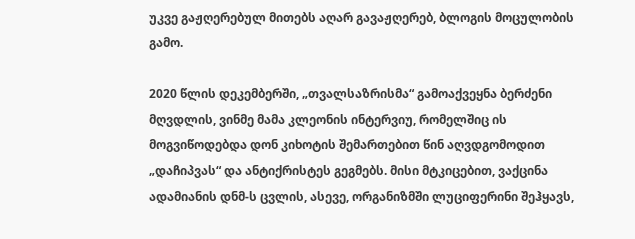უკვე გაჟღერებულ მითებს აღარ გავაჟღერებ, ბლოგის მოცულობის გამო.

2020 წლის დეკემბერში, „თვალსაზრისმა“ გამოაქვეყნა ბერძენი მღვდლის, ვინმე მამა კლეონის ინტერვიუ, რომელშიც ის მოგვიწოდებდა დონ კიხოტის შემართებით წინ აღვდგომოდით „დაჩიპვას“ და ანტიქრისტეს გეგმებს. მისი მტკიცებით, ვაქცინა ადამიანის დნმ-ს ცვლის, ასევე, ორგანიზმში ლუციფერინი შეჰყავს,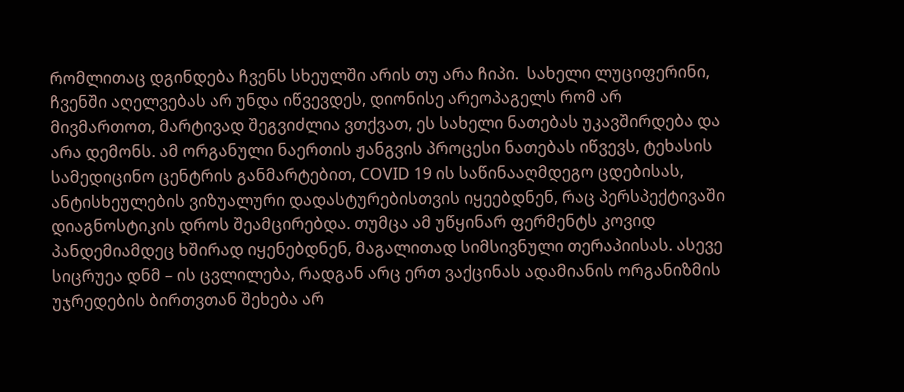რომლითაც დგინდება ჩვენს სხეულში არის თუ არა ჩიპი.  სახელი ლუციფერინი, ჩვენში აღელვებას არ უნდა იწვევდეს, დიონისე არეოპაგელს რომ არ მივმართოთ, მარტივად შეგვიძლია ვთქვათ, ეს სახელი ნათებას უკავშირდება და არა დემონს. ამ ორგანული ნაერთის ჟანგვის პროცესი ნათებას იწვევს, ტეხასის სამედიცინო ცენტრის განმარტებით, COVID 19 ის საწინააღმდეგო ცდებისას, ანტისხეულების ვიზუალური დადასტურებისთვის იყეებდნენ, რაც პერსპექტივაში დიაგნოსტიკის დროს შეამცირებდა. თუმცა ამ უწყინარ ფერმენტს კოვიდ პანდემიამდეც ხშირად იყენებდნენ, მაგალითად სიმსივნული თერაპიისას. ასევე სიცრუეა დნმ – ის ცვლილება, რადგან არც ერთ ვაქცინას ადამიანის ორგანიზმის უჯრედების ბირთვთან შეხება არ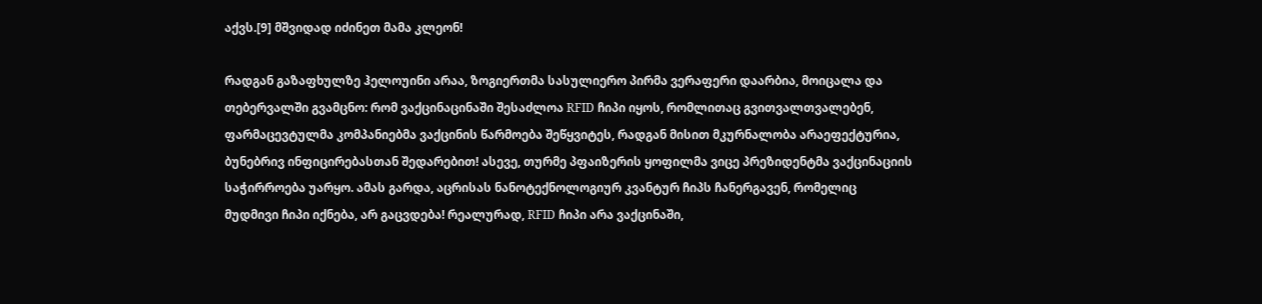აქვს.[9] მშვიდად იძინეთ მამა კლეონ!

რადგან გაზაფხულზე ჰელოუინი არაა, ზოგიერთმა სასულიერო პირმა ვერაფერი დაარბია, მოიცალა და თებერვალში გვამცნო: რომ ვაქცინაცინაში შესაძლოა RFID ჩიპი იყოს, რომლითაც გვითვალთვალებენ, ფარმაცევტულმა კომპანიებმა ვაქცინის წარმოება შეწყვიტეს, რადგან მისით მკურნალობა არაეფექტურია, ბუნებრივ ინფიცირებასთან შედარებით! ასევე, თურმე პფაიზერის ყოფილმა ვიცე პრეზიდენტმა ვაქცინაციის საჭირროება უარყო. ამას გარდა, აცრისას ნანოტექნოლოგიურ კვანტურ ჩიპს ჩანერგავენ, რომელიც მუდმივი ჩიპი იქნება, არ გაცვდება! რეალურად, RFID ჩიპი არა ვაქცინაში,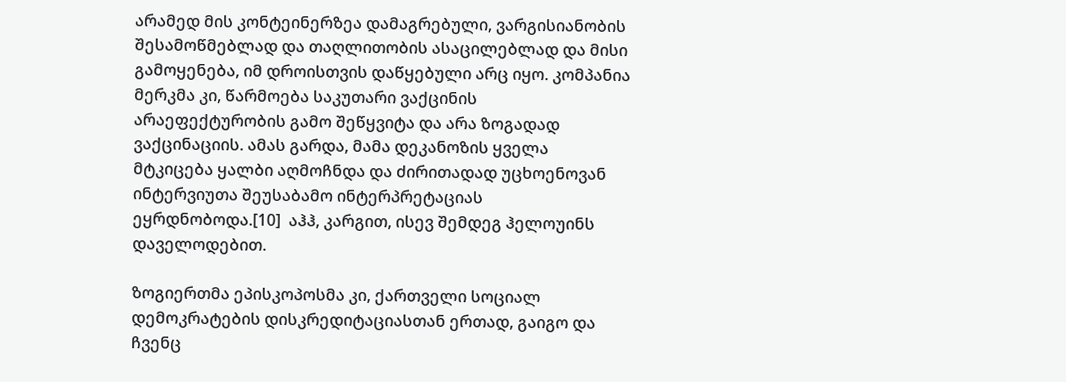არამედ მის კონტეინერზეა დამაგრებული, ვარგისიანობის შესამოწმებლად და თაღლითობის ასაცილებლად და მისი გამოყენება, იმ დროისთვის დაწყებული არც იყო. კომპანია მერკმა კი, წარმოება საკუთარი ვაქცინის არაეფექტურობის გამო შეწყვიტა და არა ზოგადად ვაქცინაციის. ამას გარდა, მამა დეკანოზის ყველა მტკიცება ყალბი აღმოჩნდა და ძირითადად უცხოენოვან ინტერვიუთა შეუსაბამო ინტერპრეტაციას ეყრდნობოდა.[10]  აჰჰ, კარგით, ისევ შემდეგ ჰელოუინს დაველოდებით.

ზოგიერთმა ეპისკოპოსმა კი, ქართველი სოციალ დემოკრატების დისკრედიტაციასთან ერთად, გაიგო და ჩვენც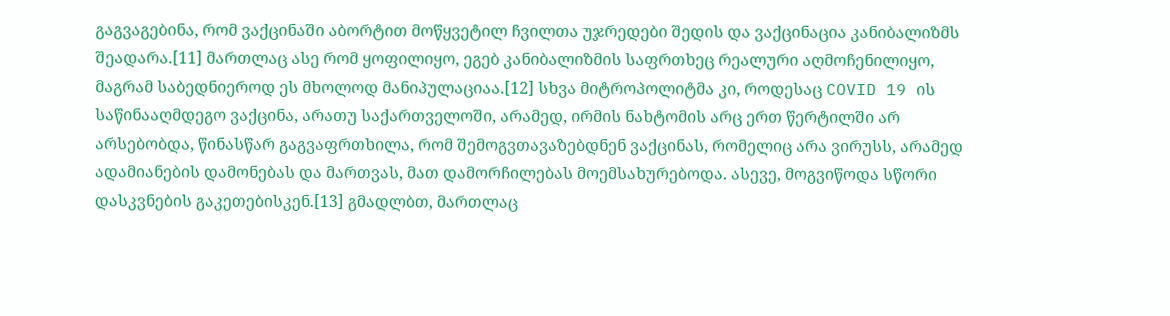გაგვაგებინა, რომ ვაქცინაში აბორტით მოწყვეტილ ჩვილთა უჯრედები შედის და ვაქცინაცია კანიბალიზმს შეადარა.[11] მართლაც ასე რომ ყოფილიყო, ეგებ კანიბალიზმის საფრთხეც რეალური აღმოჩენილიყო, მაგრამ საბედნიეროდ ეს მხოლოდ მანიპულაციაა.[12] სხვა მიტროპოლიტმა კი, როდესაც COVID 19 ის საწინააღმდეგო ვაქცინა, არათუ საქართველოში, არამედ, ირმის ნახტომის არც ერთ წერტილში არ არსებობდა, წინასწარ გაგვაფრთხილა, რომ შემოგვთავაზებდნენ ვაქცინას, რომელიც არა ვირუსს, არამედ ადამიანების დამონებას და მართვას, მათ დამორჩილებას მოემსახურებოდა. ასევე, მოგვიწოდა სწორი დასკვნების გაკეთებისკენ.[13] გმადლბთ, მართლაც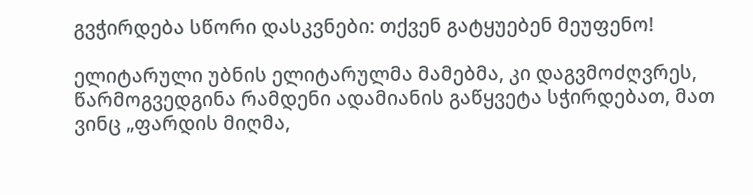გვჭირდება სწორი დასკვნები: თქვენ გატყუებენ მეუფენო!

ელიტარული უბნის ელიტარულმა მამებმა, კი დაგვმოძღვრეს, წარმოგვედგინა რამდენი ადამიანის გაწყვეტა სჭირდებათ, მათ ვინც „ფარდის მიღმა,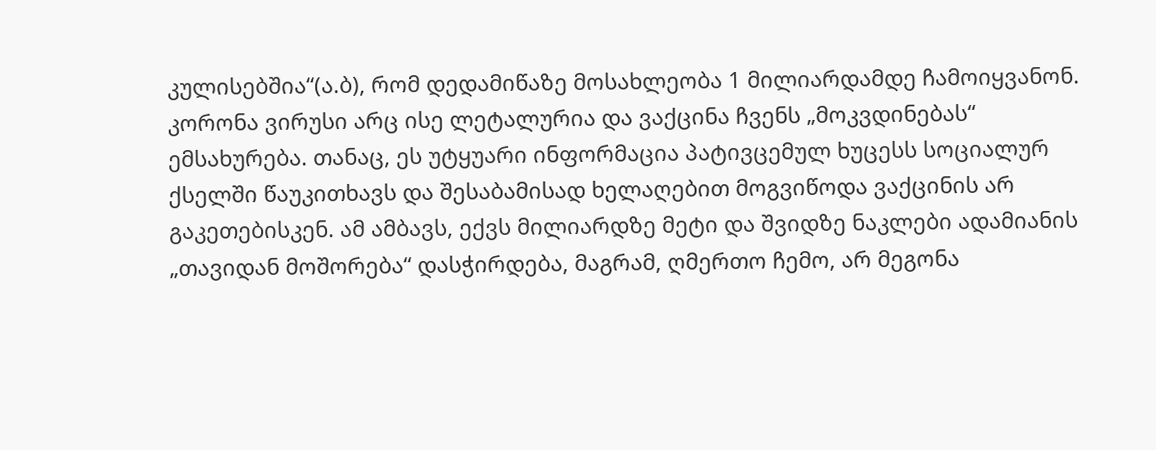კულისებშია“(ა.ბ), რომ დედამიწაზე მოსახლეობა 1 მილიარდამდე ჩამოიყვანონ. კორონა ვირუსი არც ისე ლეტალურია და ვაქცინა ჩვენს „მოკვდინებას“ ემსახურება. თანაც, ეს უტყუარი ინფორმაცია პატივცემულ ხუცესს სოციალურ ქსელში წაუკითხავს და შესაბამისად ხელაღებით მოგვიწოდა ვაქცინის არ გაკეთებისკენ. ამ ამბავს, ექვს მილიარდზე მეტი და შვიდზე ნაკლები ადამიანის „თავიდან მოშორება“ დასჭირდება, მაგრამ, ღმერთო ჩემო, არ მეგონა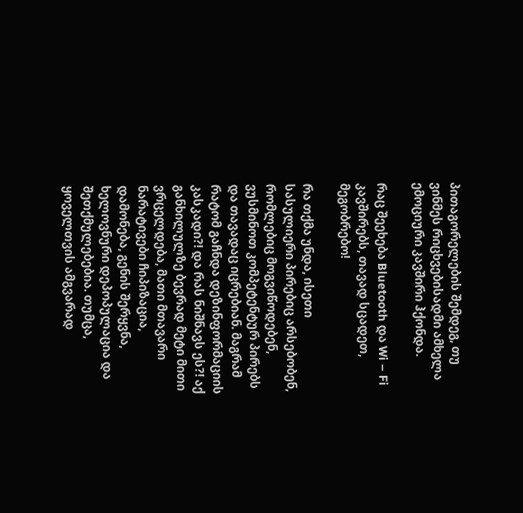პითაგორელების შემდეგ, თუ ვინმეს რიცხვებისადმი ამხელა ემოციური კავშირი ჰქონდა.

რაც შეეხება Bluetooth და Wi – Fi კავშირებს, თავად სცადეთ, მეგობრებო!

რა თქმა უნდა, ისეთი სასულიერი პირებიც არსებობენ, რომლებიც მოგვიწოდებენ, ვუსმინოთ კომპეტენტურ პირებს და თავადაც იცრებიან. მაგრამ რატომ გაჩნდა დეზინფორმაციის კასკადი?! და რას ნიშნავს ეს?! აქ განხილულზე ბევრად მეტი მითი ვრცელდება, მათი მთავარი ნარატივები ჩიპიზაცია, დამონება, გენის შერყვნა, ხელოვნური დეპოპულაცია და შეთქმულებებია. თუმცა, ყოველთვის ამგვარად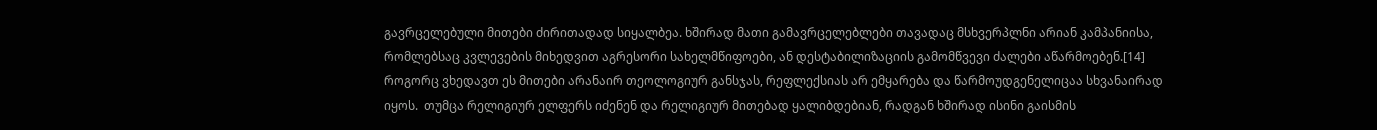გავრცელებული მითები ძირითადად სიყალბეა. ხშირად მათი გამავრცელებლები თავადაც მსხვერპლნი არიან კამპანიისა, რომლებსაც კვლევების მიხედვით აგრესორი სახელმწიფოები, ან დესტაბილიზაციის გამომწვევი ძალები აწარმოებენ.[14] როგორც ვხედავთ ეს მითები არანაირ თეოლოგიურ განსჯას, რეფლექსიას არ ემყარება და წარმოუდგენელიცაა სხვანაირად იყოს.  თუმცა რელიგიურ ელფერს იძენენ და რელიგიურ მითებად ყალიბდებიან, რადგან ხშირად ისინი გაისმის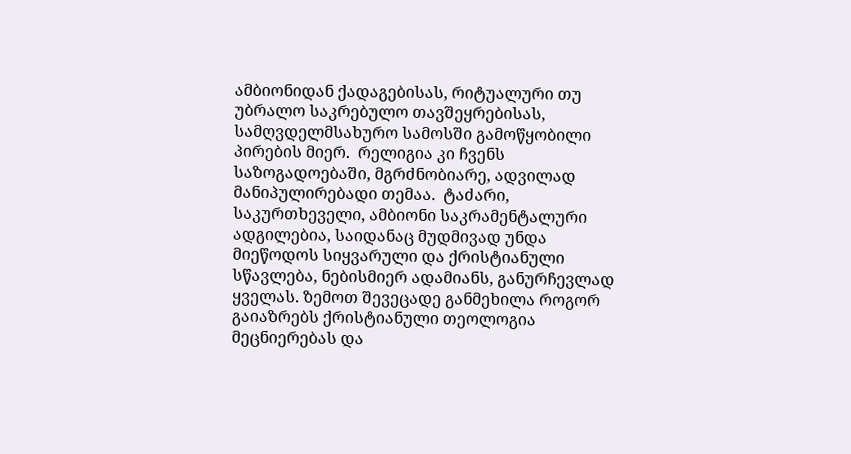ამბიონიდან ქადაგებისას, რიტუალური თუ უბრალო საკრებულო თავშეყრებისას, სამღვდელმსახურო სამოსში გამოწყობილი პირების მიერ.  რელიგია კი ჩვენს საზოგადოებაში, მგრძნობიარე, ადვილად მანიპულირებადი თემაა.  ტაძარი, საკურთხეველი, ამბიონი საკრამენტალური ადგილებია, საიდანაც მუდმივად უნდა მიეწოდოს სიყვარული და ქრისტიანული სწავლება, ნებისმიერ ადამიანს, განურჩევლად ყველას. ზემოთ შევეცადე განმეხილა როგორ გაიაზრებს ქრისტიანული თეოლოგია მეცნიერებას და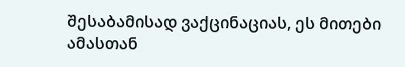შესაბამისად ვაქცინაციას, ეს მითები ამასთან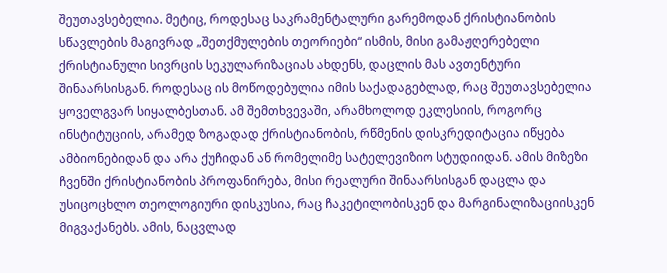შეუთავსებელია. მეტიც, როდესაც საკრამენტალური გარემოდან ქრისტიანობის სწავლების მაგივრად „შეთქმულების თეორიები“ ისმის, მისი გამაჟღერებელი ქრისტიანული სივრცის სეკულარიზაციას ახდენს, დაცლის მას ავთენტური შინაარსისგან. როდესაც ის მოწოდებულია იმის საქადაგებლად, რაც შეუთავსებელია ყოველგვარ სიყალბესთან. ამ შემთხვევაში, არამხოლოდ ეკლესიის, როგორც ინსტიტუციის, არამედ ზოგადად ქრისტიანობის, რწმენის დისკრედიტაცია იწყება ამბიონებიდან და არა ქუჩიდან ან რომელიმე სატელევიზიო სტუდიიდან. ამის მიზეზი ჩვენში ქრისტიანობის პროფანირება, მისი რეალური შინაარსისგან დაცლა და უსიცოცხლო თეოლოგიური დისკუსია, რაც ჩაკეტილობისკენ და მარგინალიზაციისკენ მიგვაქანებს. ამის, ნაცვლად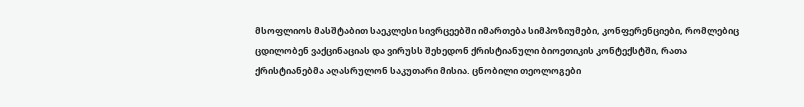მსოფლიოს მასშტაბით საეკლესი სივრცეებში იმართება სიმპოზიუმები, კონფერენციები, რომლებიც ცდილობენ ვაქცინაციას და ვირუსს შეხედონ ქრისტიანული ბიოეთიკის კონტექსტში, რათა ქრისტიანებმა აღასრულონ საკუთარი მისია. ცნობილი თეოლოგები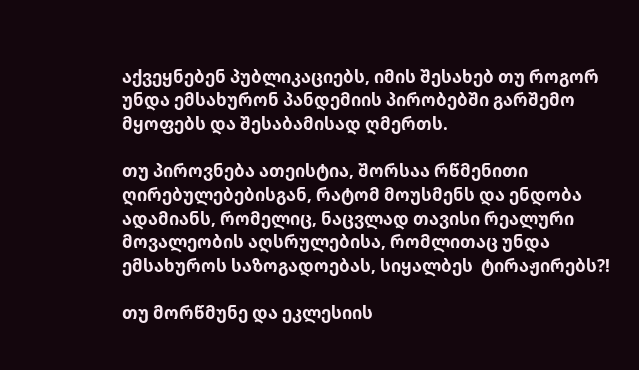აქვეყნებენ პუბლიკაციებს, იმის შესახებ თუ როგორ უნდა ემსახურონ პანდემიის პირობებში გარშემო მყოფებს და შესაბამისად ღმერთს.

თუ პიროვნება ათეისტია, შორსაა რწმენითი ღირებულებებისგან, რატომ მოუსმენს და ენდობა ადამიანს, რომელიც, ნაცვლად თავისი რეალური მოვალეობის აღსრულებისა, რომლითაც უნდა ემსახუროს საზოგადოებას, სიყალბეს  ტირაჟირებს?!

თუ მორწმუნე და ეკლესიის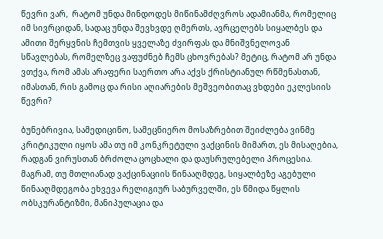წევრი ვარ,  რატომ უნდა მინდოდეს მიწინამძღვროს ადამიანმა, რომელიც იმ სივრციდან, სადაც უნდა შევხვდე ღმერთს, ავრცელებს სიყალბეს და ამითი შერყვნის ჩემთვის ყველაზე ძვირფას და მნიშვნელოვან სწავლებას, რომელზეც ვაფუძნებ ჩემს ცხოვრებას? მეტიც, რატომ არ უნდა ვთქვა, რომ ამას არაფერი საერთო არა აქვს ქრისტიანულ რწმენასთან, იმასთან, რის გამოც და რისი აღიარების მეშვეობითაც ვხდები ეკლესიის წევრი?

ბუნებრივია, სამედიცინო, სამეცნიერო მოსაზრებით შეიძლება ვინმე კრიტიკული იყოს ამა თუ იმ კონკრეტული ვაქცინის მიმართ, ეს მისაღებია, რადგან ვირუსთან ბრძოლა ცოცხალი და დაუსრულებელი პროცესია. მაგრამ, თუ მთლიანად ვაქცინაციის წინააღმდეგ, სიყალბეზე აგებული წინააღმდეგობა ეხვევა რელიგიურ საბურველში, ეს წმიდა წყლის ობსკურანტიზმი, მანიპულაცია და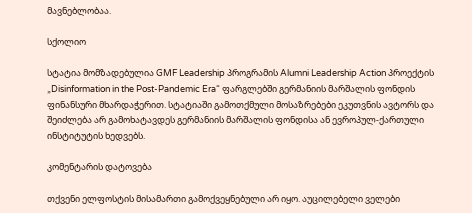მავნებლობაა.

სქოლიო

სტატია მომზადებულია GMF Leadership პროგრამის Alumni Leadership Action პროექტის „Disinformation in the Post-Pandemic Era“ ფარგლებში გერმანიის მარშალის ფონდის ფინანსური მხარდაჭერით. სტატიაში გამოთქმული მოსაზრებები ეკუთვნის ავტორს და შეიძლება არ გამოხატავდეს გერმანიის მარშალის ფონდისა ან ევროპულ-ქართული ინსტიტუტის ხედვებს.

კომენტარის დატოვება

თქვენი ელფოსტის მისამართი გამოქვეყნებული არ იყო. აუცილებელი ველები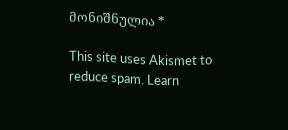მონიშნულია *

This site uses Akismet to reduce spam. Learn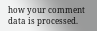how your comment data is processed.